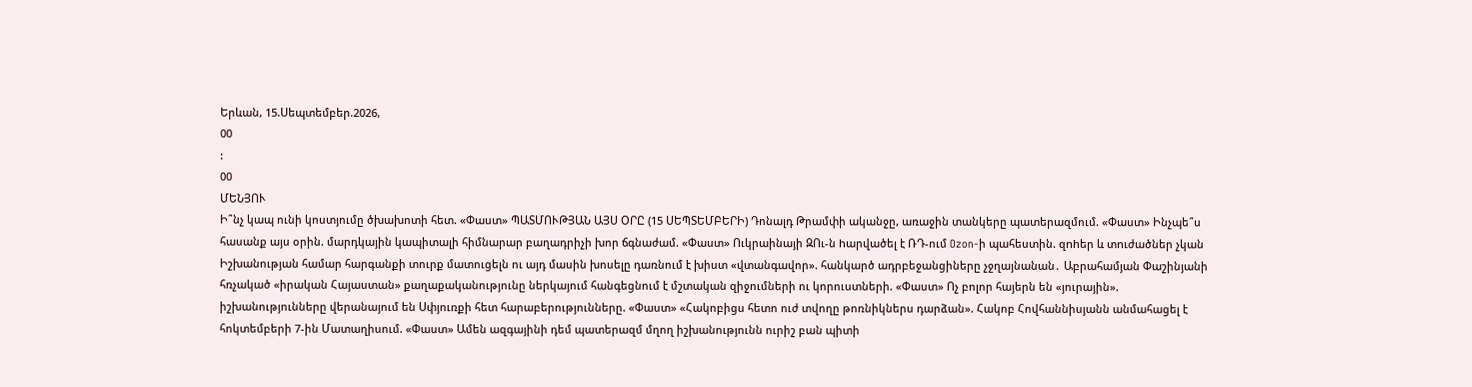Երևան, 15.Սեպտեմբեր.2026,
00
:
00
ՄԵՆՅՈՒ
Ի՞նչ կապ ունի կոստյումը ծխախոտի հետ. «Փաստ» ՊԱՏՄՈՒԹՅԱՆ ԱՅՍ ՕՐԸ (15 ՍԵՊՏԵՄԲԵՐԻ) Դոնալդ Թրամփի ականջը, առաջին տանկերը պատերազմում. «Փաստ» Ինչպե՞ս հասանք այս օրին. մարդկային կապիտալի հիմնարար բաղադրիչի խոր ճգնաժամ. «Փաստ» Ուկրաինայի ԶՈւ-ն hարվածել է ՌԴ-ում Ozon-ի պահեստին. զnhեր և տnւժածներ չկան Իշխանության համար հարգանքի տուրք մատուցելն ու այդ մասին խոսելը դառնում է խիստ «վտանգավոր». հանկարծ ադրբեջանցիները չջղայնանան․ Աբրահամյան Փաշինյանի հռչակած «իրական Հայաստան» քաղաքականությունը ներկայում հանգեցնում է մշտական զիջումների ու կորուստների. «Փաստ» Ոչ բոլոր հայերն են «յուրային». իշխանությունները վերանայում են Սփյուռքի հետ հարաբերությունները. «Փաստ» «Հակոբիցս հետո ուժ տվողը թոռնիկներս դարձան». Հակոբ Հովհաննիսյանն անմահացել է հոկտեմբերի 7-ին Մատաղիսում. «Փաստ» Ամեն ազգայինի դեմ պատերազմ մղող իշխանությունն ուրիշ բան պիտի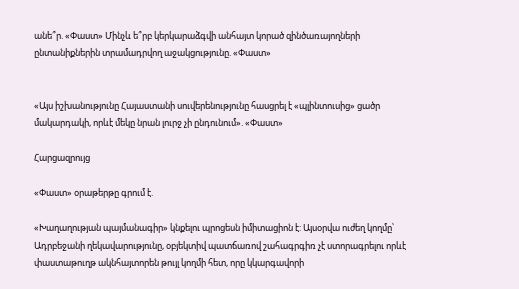անե՞ր. «Փաստ» Մինչև ե՞րբ կերկարաձգվի անհայտ կորած զինծառայողների ընտանիքներին տրամադրվող աջակցությունը. «Փաստ»


«Այս իշխանությունը Հայաստանի սուվերենությունը հասցրել է «պլինտուսից» ցածր մակարդակի, որևէ մեկը նրան լուրջ չի ընդունում». «Փաստ»

Հարցազրույց

«Փաստ» օրաթերթը գրում է.

«Խաղաղության պայմանագիր» կնքելու պրոցեսն իմիտացիոն է: Այսօրվա ուժեղ կողմը՝ Ադրբեջանի ղեկավարությունը, օբյեկտիվ պատճառով շահագրգիռ չէ ստորագրելու որևէ փաստաթուղթ ակնհայտորեն թույլ կողմի հետ, որը կկարգավորի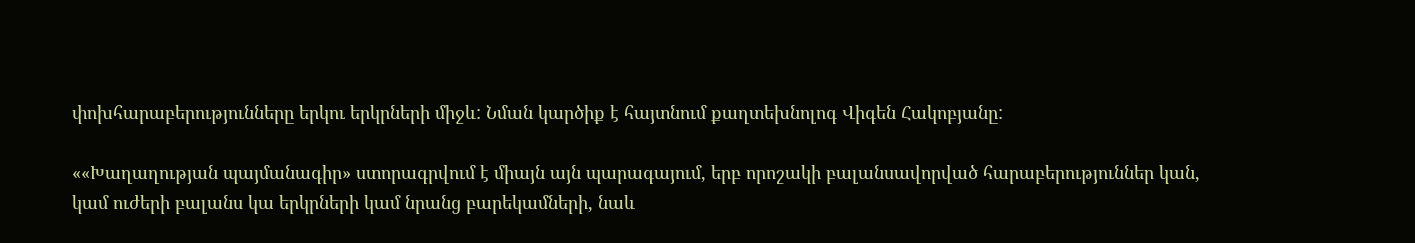փոխհարաբերությունները երկու երկրների միջև: Նման կարծիք է հայտնում քաղտեխնոլոգ Վիգեն Հակոբյանը:

««Խաղաղության պայմանագիր» ստորագրվում է միայն այն պարագայում, երբ որոշակի բալանսավորված հարաբերություններ կան, կամ ուժերի բալանս կա երկրների կամ նրանց բարեկամների, նաև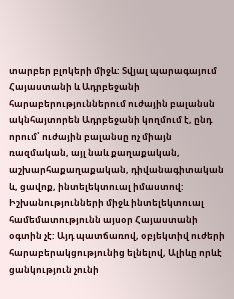տարբեր բլոկերի միջև: Տվյալ պարագայում Հայաստանի և Ադրբեջանի հարաբերություններում ուժային բալանսն ակնհայտորեն Ադրբեջանի կողմում է, ընդ որում՝ ուժային բալանսը ոչ միայն ռազմական, այլ նաև քաղաքական, աշխարհաքաղաքական, դիվանագիտական և, ցավոք, ինտելեկտուալ իմաստով: Իշխանությունների միջև ինտելեկտուալ համեմատությունն այսօր Հայաստանի օգտին չէ: Այդ պատճառով, օբյեկտիվ ուժերի հարաբերակցությունից ելնելով, Ալիևը որևէ ցանկություն չունի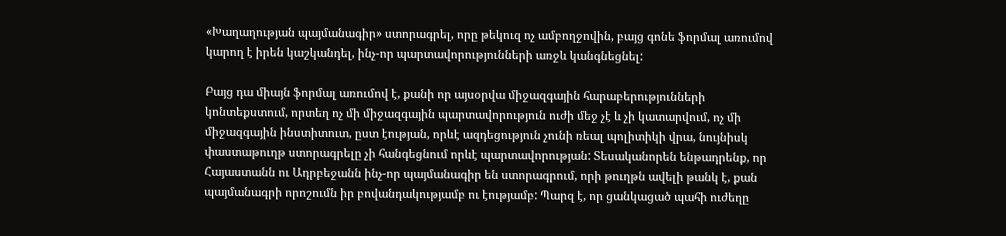«Խաղաղության պայմանագիր» ստորագրել, որը թեկուզ ոչ ամբողջովին, բայց գոնե ֆորմալ առումով կարող է իրեն կաշկանդել, ինչ-որ պարտավորությունների առջև կանգնեցնել:

Բայց դա միայն ֆորմալ առումով է, քանի որ այսօրվա միջազգային հարաբերությունների կոնտեքստում, որտեղ ոչ մի միջազգային պարտավորություն ուժի մեջ չէ և չի կատարվում, ոչ մի միջազգային ինստիտուտ, ըստ էության, որևէ ազդեցություն չունի ռեալ պոլիտիկի վրա, նույնիսկ փաստաթուղթ ստորագրելը չի հանգեցնում որևէ պարտավորության: Տեսականորեն ենթադրենք, որ Հայաստանն ու Ադրբեջանն ինչ-որ պայմանագիր են ստորագրում, որի թուղթն ավելի թանկ է, քան պայմանագրի որոշումն իր բովանդակությամբ ու էությամբ: Պարզ է, որ ցանկացած պահի ուժեղը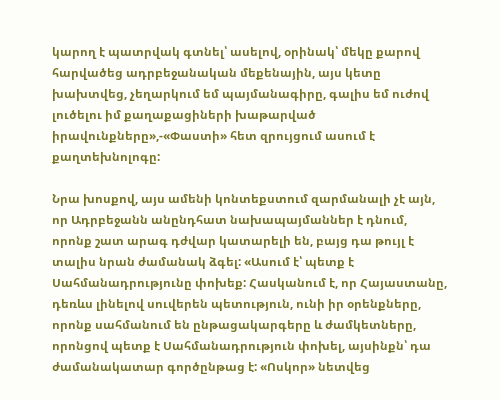կարող է պատրվակ գտնել՝ ասելով, օրինակ՝ մեկը քարով հարվածեց ադրբեջանական մեքենային, այս կետը խախտվեց, չեղարկում եմ պայմանագիրը, գալիս եմ ուժով լուծելու իմ քաղաքացիների խաթարված իրավունքները»,-«Փաստի» հետ զրույցում ասում է քաղտեխնոլոգը:

Նրա խոսքով, այս ամենի կոնտեքստում զարմանալի չէ այն, որ Ադրբեջանն անընդհատ նախապայմաններ է դնում, որոնք շատ արագ դժվար կատարելի են, բայց դա թույլ է տալիս նրան ժամանակ ձգել: «Ասում է՝ պետք է Սահմանադրությունը փոխեք: Հասկանում է, որ Հայաստանը, դեռևս լինելով սուվերեն պետություն, ունի իր օրենքները, որոնք սահմանում են ընթացակարգերը և ժամկետները, որոնցով պետք է Սահմանադրություն փոխել, այսինքն՝ դա ժամանակատար գործընթաց է: «Ոսկոր» նետվեց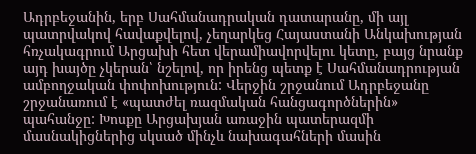Ադրբեջանին, երբ Սահմանադրական դատարանը, մի այլ պատրվակով հավաքվելով, չեղարկեց Հայաստանի Անկախության հռչակագրում Արցախի հետ վերամիավորվելու կետը, բայց նրանք այդ խայծը չկերան՝ նշելով, որ իրենց պետք է Սահմանադրության ամբողջական փոփոխություն: Վերջին շրջանում Ադրբեջանը շրջանառում է «պատժել ռազմական հանցագործներին» պահանջը: Խոսքը Արցախյան առաջին պատերազմի մասնակիցներից սկսած մինչև նախագահների մասին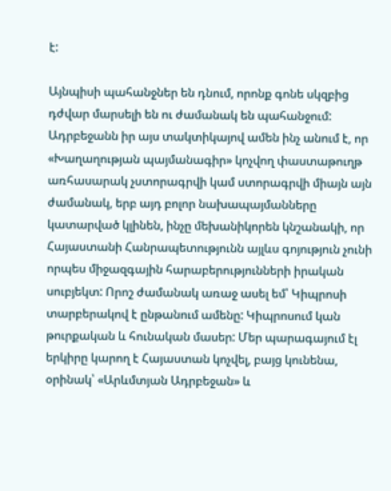է:

Այնպիսի պահանջներ են դնում, որոնք գոնե սկզբից դժվար մարսելի են ու ժամանակ են պահանջում: Ադրբեջանն իր այս տակտիկայով ամեն ինչ անում է, որ «Խաղաղության պայմանագիր» կոչվող փաստաթուղթ առհասարակ չստորագրվի կամ ստորագրվի միայն այն ժամանակ, երբ այդ բոլոր նախապայմանները կատարված կլինեն, ինչը մեխանիկորեն կնշանակի, որ Հայաստանի Հանրապետությունն այլևս գոյություն չունի որպես միջազգային հարաբերությունների իրական սուբյեկտ: Որոշ ժամանակ առաջ ասել եմ՝ Կիպրոսի տարբերակով է ընթանում ամենը: Կիպրոսում կան թուրքական և հունական մասեր: Մեր պարագայում էլ երկիրը կարող է Հայաստան կոչվել, բայց կունենա, օրինակ՝ «Արևմտյան Ադրբեջան» և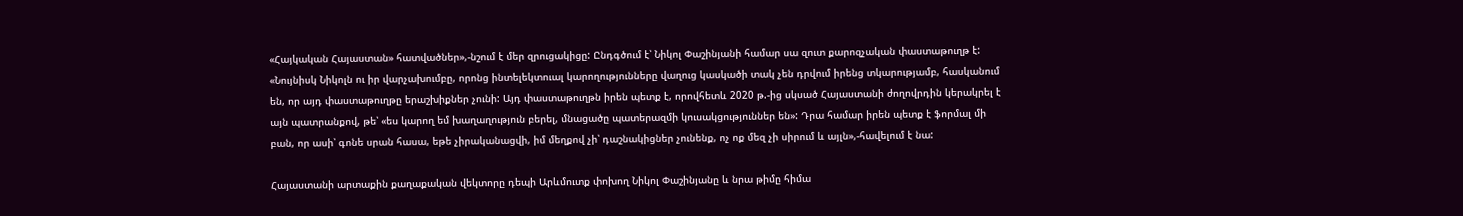«Հայկական Հայաստան» հատվածներ»,-նշում է մեր զրուցակիցը: Ընդգծում է՝ Նիկոլ Փաշինյանի համար սա զուտ քարոզչական փաստաթուղթ է: «Նույնիսկ Նիկոլն ու իր վարչախումբը, որոնց ինտելեկտուալ կարողությունները վաղուց կասկածի տակ չեն դրվում իրենց տկարությամբ, հասկանում են, որ այդ փաստաթուղթը երաշխիքներ չունի: Այդ փաստաթուղթն իրեն պետք է, որովհետև 2020 թ.-ից սկսած Հայաստանի ժողովրդին կերակրել է այն պատրանքով, թե՝ «ես կարող եմ խաղաղություն բերել, մնացածը պատերազմի կուսակցություններ են»: Դրա համար իրեն պետք է ֆորմալ մի բան, որ ասի՝ գոնե սրան հասա, եթե չիրականացվի, իմ մեղքով չի՝ դաշնակիցներ չունենք, ոչ ոք մեզ չի սիրում և այլն»,-հավելում է նա:

Հայաստանի արտաքին քաղաքական վեկտորը դեպի Արևմուտք փոխող Նիկոլ Փաշինյանը և նրա թիմը հիմա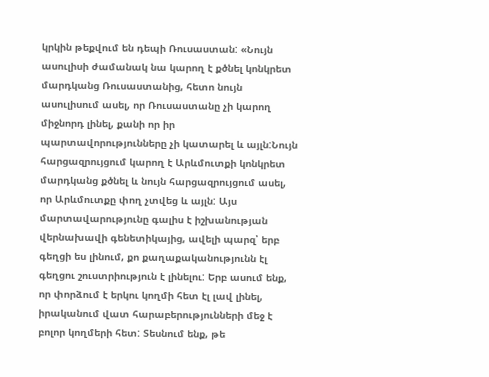կրկին թեքվում են դեպի Ռուսաստան: «Նույն ասուլիսի ժամանակ նա կարող է քծնել կոնկրետ մարդկանց Ռուսաստանից, հետո նույն ասուլիսում ասել, որ Ռուսաստանը չի կարող միջնորդ լինել, քանի որ իր պարտավորությունները չի կատարել և այլն:Նույն հարցազրույցում կարող է Արևմուտքի կոնկրետ մարդկանց քծնել և նույն հարցազրույցում ասել, որ Արևմուտքը փող չտվեց և այլն: Այս մարտավարությունը գալիս է իշխանության վերնախավի գենետիկայից, ավելի պարզ՝ երբ գեղցի ես լինում, քո քաղաքականությունն էլ գեղցու շուստրիություն է լինելու: Երբ ասում ենք, որ փորձում է երկու կողմի հետ էլ լավ լինել, իրականում վատ հարաբերությունների մեջ է բոլոր կողմերի հետ: Տեսնում ենք, թե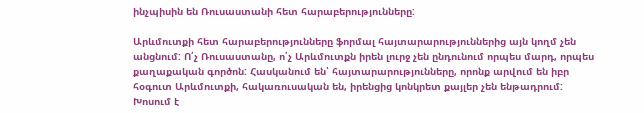ինչպիսին են Ռուսաստանի հետ հարաբերությունները:

Արևմուտքի հետ հարաբերությունները ֆորմալ հայտարարություններից այն կողմ չեն անցնում: Ո՛չ Ռուսաստանը, ո՛չ Արևմուտքն իրեն լուրջ չեն ընդունում որպես մարդ, որպես քաղաքական գործոն: Հասկանում են՝ հայտարարությունները, որոնք արվում են իբր հօգուտ Արևմուտքի, հակառուսական են, իրենցից կոնկրետ քայլեր չեն ենթադրում: Խոսում է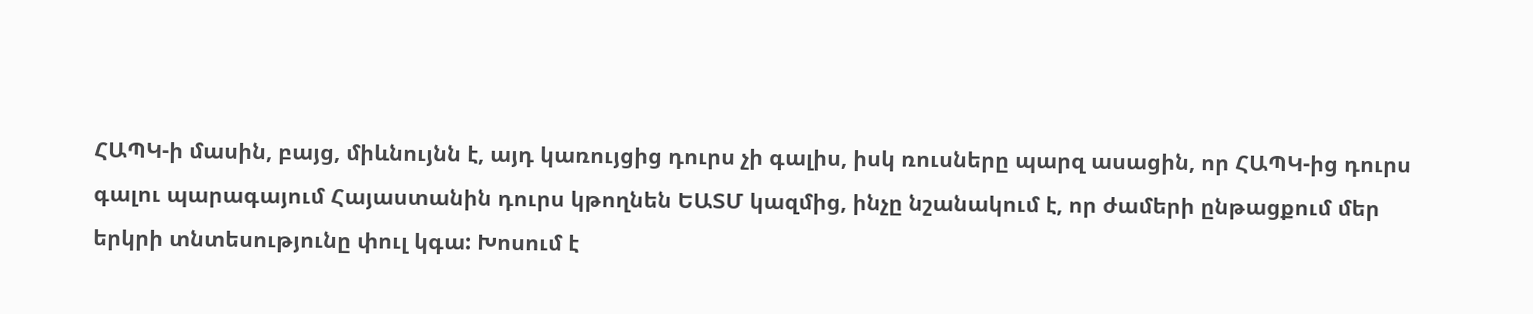ՀԱՊԿ-ի մասին, բայց, միևնույնն է, այդ կառույցից դուրս չի գալիս, իսկ ռուսները պարզ ասացին, որ ՀԱՊԿ-ից դուրս գալու պարագայում Հայաստանին դուրս կթողնեն ԵԱՏՄ կազմից, ինչը նշանակում է, որ ժամերի ընթացքում մեր երկրի տնտեսությունը փուլ կգա: Խոսում է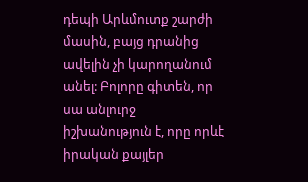դեպի Արևմուտք շարժի մասին, բայց դրանից ավելին չի կարողանում անել: Բոլորը գիտեն, որ սա անլուրջ իշխանություն է, որը որևէ իրական քայլեր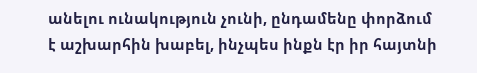անելու ունակություն չունի, ընդամենը փորձում է աշխարհին խաբել, ինչպես ինքն էր իր հայտնի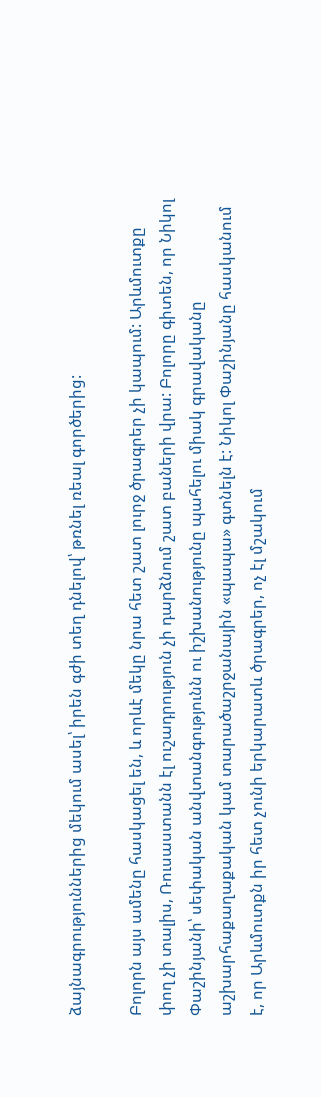ձայնագրություններից մեկում ասել՝ իրեն գժի տեղ դնելով՝ թռնել ռեալ գործերից:

Բոլորն այս ամենը հասկացել են, և որևէ մեկը նրա հետ շատ լուրջ ծրագրեր չի կապում: Արևմուտքը փող չի տալիս, Ռուսաստանն էլ ուշադրություն չի դարձնում շատ բաների վրա: Բոլորը գիտեն, որ Նիկոլ Փաշինյանի՝ սեփական անվտանգությունն ու իշխանությունը պահելու միակ գրավականը աշխարհաքաղաքական կամ տարածաշրջանային «պապա» գտնելն է: Նիկոլ Փաշինյանը հասկանում է, որ Արևմուտքն իր հետ չունի երկարատև ծրագրեր, ոչ էլ մշակում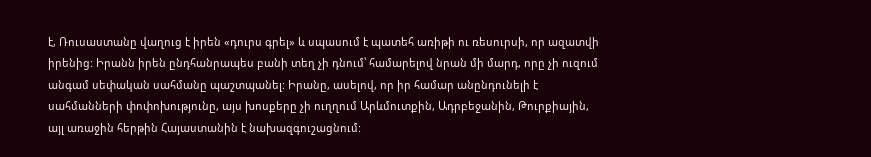է, Ռուսաստանը վաղուց է իրեն «դուրս գրել» և սպասում է պատեհ առիթի ու ռեսուրսի, որ ազատվի իրենից: Իրանն իրեն ընդհանրապես բանի տեղ չի դնում՝ համարելով նրան մի մարդ, որը չի ուզում անգամ սեփական սահմանը պաշտպանել: Իրանը, ասելով, որ իր համար անընդունելի է սահմանների փոփոխությունը, այս խոսքերը չի ուղղում Արևմուտքին, Ադրբեջանին, Թուրքիային, այլ առաջին հերթին Հայաստանին է նախազգուշացնում: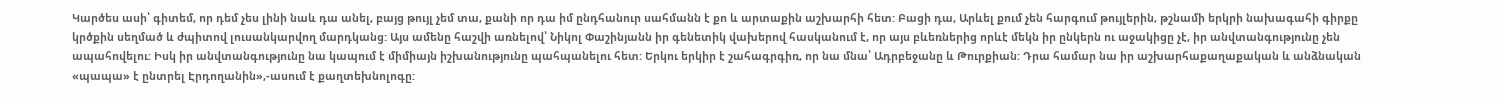Կարծես ասի՝ գիտեմ, որ դեմ չես լինի նաև դա անել, բայց թույլ չեմ տա, քանի որ դա իմ ընդհանուր սահմանն է քո և արտաքին աշխարհի հետ: Բացի դա, Արևել քում չեն հարգում թույլերին, թշնամի երկրի նախագահի գիրքը կրծքին սեղմած և ժպիտով լուսանկարվող մարդկանց: Այս ամենը հաշվի առնելով՝ Նիկոլ Փաշինյանն իր գենետիկ վախերով հասկանում է, որ այս բևեռներից որևէ մեկն իր ընկերն ու աջակիցը չէ, իր անվտանգությունը չեն ապահովելու: Իսկ իր անվտանգությունը նա կապում է միմիայն իշխանությունը պահպանելու հետ: Երկու երկիր է շահագրգիռ, որ նա մնա՝ Ադրբեջանը և Թուրքիան: Դրա համար նա իր աշխարհաքաղաքական և անձնական «պապա» է ընտրել Էրդողանին»,-ասում է քաղտեխնոլոգը: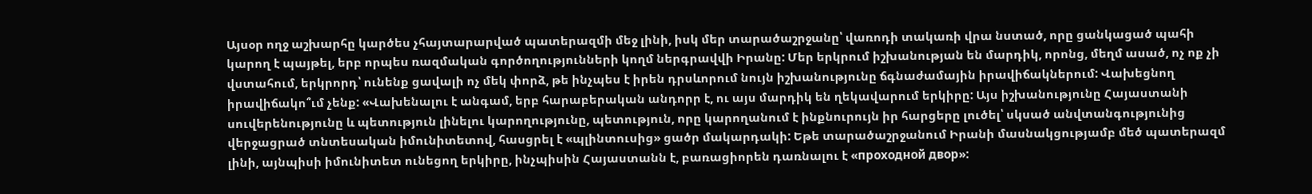Այսօր ողջ աշխարհը կարծես չհայտարարված պատերազմի մեջ լինի, իսկ մեր տարածաշրջանը՝ վառոդի տակառի վրա նստած, որը ցանկացած պահի կարող է պայթել, երբ որպես ռազմական գործողությունների կողմ ներգրավվի Իրանը: Մեր երկրում իշխանության են մարդիկ, որոնց, մեղմ ասած, ոչ ոք չի վստահում, երկրորդ՝ ունենք ցավալի ոչ մեկ փորձ, թե ինչպես է իրեն դրսևորում նույն իշխանությունը ճգնաժամային իրավիճակներում: Վախեցնող իրավիճակո՞ւմ չենք: «Վախենալու է անգամ, երբ հարաբերական անդորր է, ու այս մարդիկ են ղեկավարում երկիրը: Այս իշխանությունը Հայաստանի սուվերենությունը և պետություն լինելու կարողությունը, պետություն, որը կարողանում է ինքնուրույն իր հարցերը լուծել՝ սկսած անվտանգությունից վերջացրած տնտեսական իմունիտետով, հասցրել է «պլինտուսից» ցածր մակարդակի: Եթե տարածաշրջանում Իրանի մասնակցությամբ մեծ պատերազմ լինի, այնպիսի իմունիտետ ունեցող երկիրը, ինչպիսին Հայաստանն է, բառացիորեն դառնալու է «проходной двор»: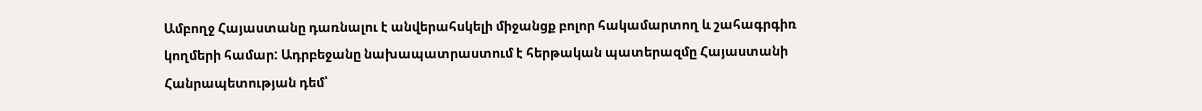Ամբողջ Հայաստանը դառնալու է անվերահսկելի միջանցք բոլոր հակամարտող և շահագրգիռ կողմերի համար: Ադրբեջանը նախապատրաստում է հերթական պատերազմը Հայաստանի Հանրապետության դեմ՝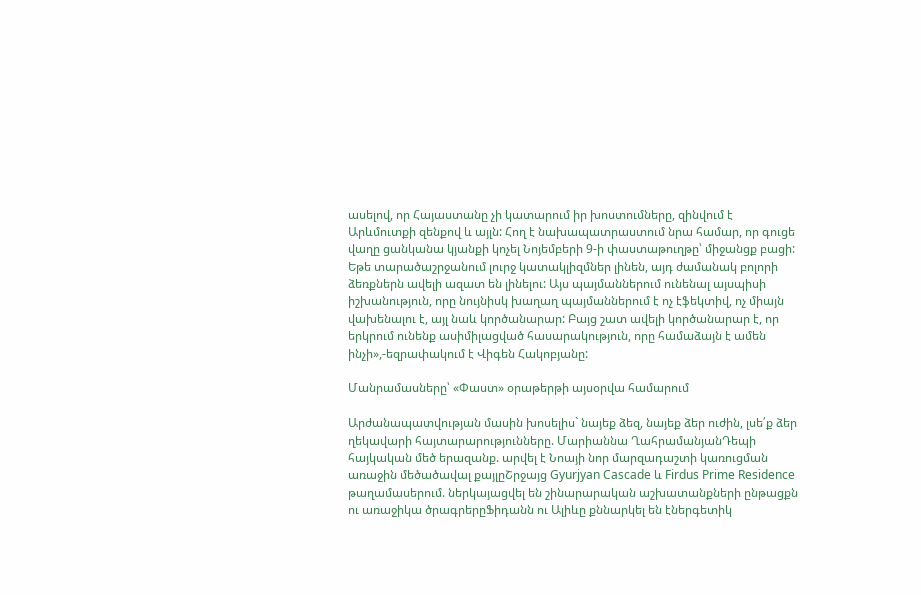ասելով, որ Հայաստանը չի կատարում իր խոստումները, զինվում է Արևմուտքի զենքով և այլն: Հող է նախապատրաստում նրա համար, որ գուցե վաղը ցանկանա կյանքի կոչել Նոյեմբերի 9-ի փաստաթուղթը՝ միջանցք բացի: Եթե տարածաշրջանում լուրջ կատակլիզմներ լինեն, այդ ժամանակ բոլորի ձեռքներն ավելի ազատ են լինելու: Այս պայմաններում ունենալ այսպիսի իշխանություն, որը նույնիսկ խաղաղ պայմաններում է ոչ էֆեկտիվ, ոչ միայն վախենալու է, այլ նաև կործանարար: Բայց շատ ավելի կործանարար է, որ երկրում ունենք ասիմիլացված հասարակություն, որը համաձայն է ամեն ինչի»,-եզրափակում է Վիգեն Հակոբյանը:

Մանրամասները՝ «Փաստ» օրաթերթի այսօրվա համարում

Արժանապատվության մասին խոսելիս` նայեք ձեզ, նայեք ձեր ուժին, լսե՛ք ձեր ղեկավարի հայտարարությունները. Մարիաննա ՂահրամանյանԴեպի հայկական մեծ երազանք. արվել է Նոայի նոր մարզադաշտի կառուցման առաջին մեծածավալ քայլըՇրջայց Gyurjyan Cascade և Firdus Prime Residence թաղամասերում. ներկայացվել են շինարարական աշխատանքների ընթացքն ու առաջիկա ծրագրերըՖիդանն ու Ալիևը քննարկել են էներգետիկ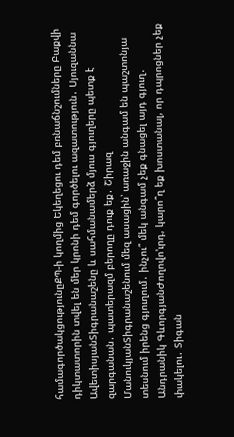համագործակցությունըՔՊ-ի կողմից Եկեղեցու դեմ բռնաճնշումները Բաքվի դիկտատորին տվել են մեր կրոնի դեմ գործելու ազատություն․ Սյուզաննա ԱվետիսյանՏիգրանաշենը և սահմանամերձ մյուս գյուղերը պետք է զարգանան․ պատերազմ բերողը դուք եք․ Շիրազ ՄանուկյանՏիգրանաշենում մեզ ասացին՝ առաջին անգամ են պաշտոնյա տեսնում իրենց գյուղում․ ինչու՞ մեկ անգամ չեք գնացել այդ գյուղ․ Անդրանիկ ԳևորգյանԺողովո'ւրդ, կարո՞ղ եք խոստանալ, որ դպրոցներ չեք փակելու․ Տիգան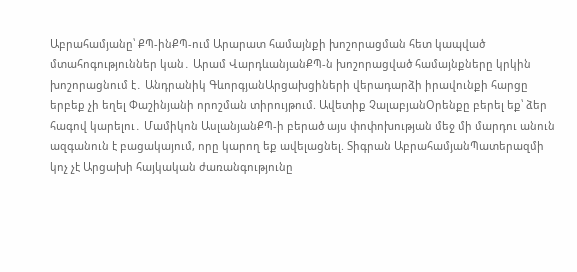Աբրահամյանը՝ ՔՊ-ինՔՊ-ում Արարատ համայնքի խոշորացման հետ կապված մտահոգություններ կան․ Արամ ՎարդևանյանՔՊ-ն խոշորացված համայնքները կրկին խոշորացնում է․ Անդրանիկ ԳևորգյանԱրցախցիների վերադարձի իրավունքի հարցը երբեք չի եղել Փաշինյանի որոշման տիրույթում. Ավետիք ՉալաբյանՕրենքը բերել եք՝ ձեր հագով կարելու․ Մամիկոն ԱսլանյանՔՊ-ի բերած այս փոփոխության մեջ մի մարդու անուն ազգանուն է բացակայում, որը կարող եք ավելացնել. Տիգրան ԱբրահամյանՊատերազմի կոչ չէ Արցախի հայկական ժառանգությունը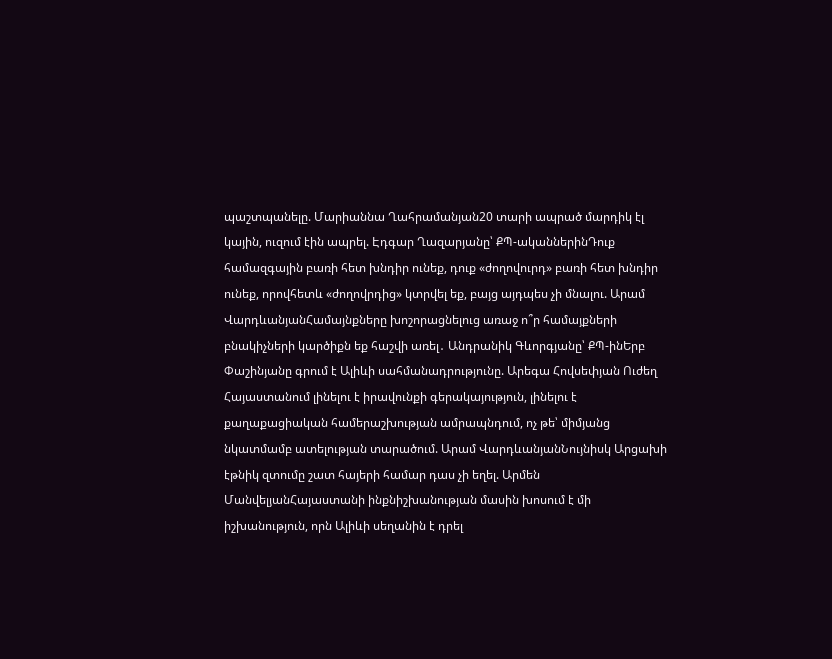պաշտպանելը. Մարիաննա Ղահրամանյան20 տարի ապրած մարդիկ էլ կային, ուզում էին ապրել. Էդգար Ղազարյանը՝ ՔՊ-ականներինԴուք համազգային բառի հետ խնդիր ունեք, դուք «ժողովուրդ» բառի հետ խնդիր ունեք, որովհետև «ժողովրդից» կտրվել եք, բայց այդպես չի մնալու. Արամ ՎարդևանյանՀամայնքները խոշորացնելուց առաջ ո՞ր համայքների բնակիչների կարծիքն եք հաշվի առել․ Անդրանիկ Գևորգյանը՝ ՔՊ-ինԵրբ Փաշինյանը գրում է Ալիևի սահմանադրությունը. Արեգա Հովսեփյան Ուժեղ Հայաստանում լինելու է իրավունքի գերակայություն, լինելու է քաղաքացիական համերաշխության ամրապնդում, ոչ թե՝ միմյանց նկատմամբ ատելության տարածում. Արամ ՎարդևանյանՆույնիսկ Արցախի էթնիկ զտումը շատ հայերի համար դաս չի եղել. Արմեն ՄանվելյանՀայաստանի ինքնիշխանության մասին խոսում է մի իշխանություն, որն Ալիևի սեղանին է դրել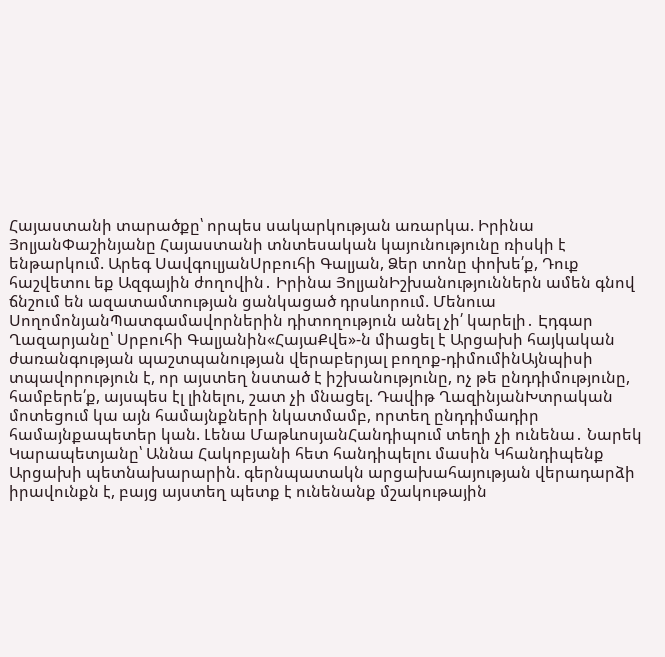Հայաստանի տարածքը՝ որպես սակարկության առարկա. Իրինա ՅոլյանՓաշինյանը Հայաստանի տնտեսական կայունությունը ռիսկի է ենթարկում. Արեգ ՍավգուլյանՍրբուհի Գալյան, Ձեր տոնը փոխե՛ք, Դուք հաշվետու եք Ազգային ժողովին․ Իրինա ՅոլյանԻշխանություններն ամեն գնով ճնշում են ազատամտության ցանկացած դրսևորում. Մենուա ՍողոմոնյանՊատգամավորներին դիտողություն անել չի՛ կարելի․ Էդգար Ղազարյանը՝ Սրբուհի Գալյանին«ՀայաՔվե»-ն միացել է Արցախի հայկական ժառանգության պաշտպանության վերաբերյալ բողոք-դիմումինԱյնպիսի տպավորություն է, որ այստեղ նստած է իշխանությունը, ոչ թե ընդդիմությունը, համբերե՛ք, այսպես էլ լինելու, շատ չի մնացել. Դավիթ ՂազինյանԽտրական մոտեցում կա այն համայնքների նկատմամբ, որտեղ ընդդիմադիր համայնքապետեր կան. Լենա ՄաթևոսյանՀանդիպում տեղի չի ունենա․ Նարեկ Կարապետյանը՝ Աննա Հակոբյանի հետ հանդիպելու մասին Կհանդիպենք Արցախի պետնախարարին. գերնպատակն արցախահայության վերադարձի իրավունքն է, բայց այստեղ պետք է ունենանք մշակութային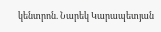կենտրոն. Նարեկ Կարապետյան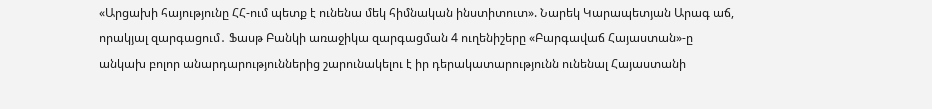«Արցախի հայությունը ՀՀ-ում պետք է ունենա մեկ հիմնական ինստիտուտ». Նարեկ Կարապետյան Արագ աճ, որակյալ զարգացում․ Ֆասթ Բանկի առաջիկա զարգացման 4 ուղենիշերը «Բարգավաճ Հայաստան»-ը անկախ բոլոր անարդարություններից շարունակելու է իր դերակատարությունն ունենալ Հայաստանի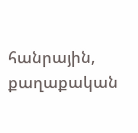հանրային, քաղաքական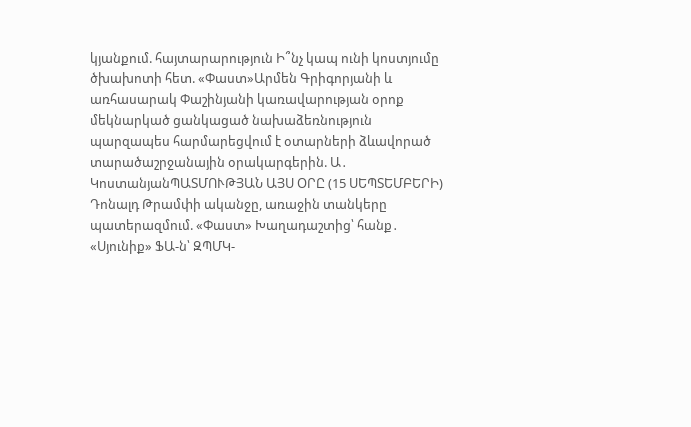կյանքում. հայտարարություն Ի՞նչ կապ ունի կոստյումը ծխախոտի հետ. «Փաստ»Արմեն Գրիգորյանի և առհասարակ Փաշինյանի կառավարության օրոք մեկնարկած ցանկացած նախաձեռնություն պարզապես հարմարեցվում է օտարների ձևավորած տարածաշրջանային օրակարգերին. Ա․ ԿոստանյանՊԱՏՄՈՒԹՅԱՆ ԱՅՍ ՕՐԸ (15 ՍԵՊՏԵՄԲԵՐԻ) Դոնալդ Թրամփի ականջը, առաջին տանկերը պատերազմում. «Փաստ» Խաղադաշտից՝ հանք․ «Սյունիք» ՖԱ-ն՝ ԶՊՄԿ-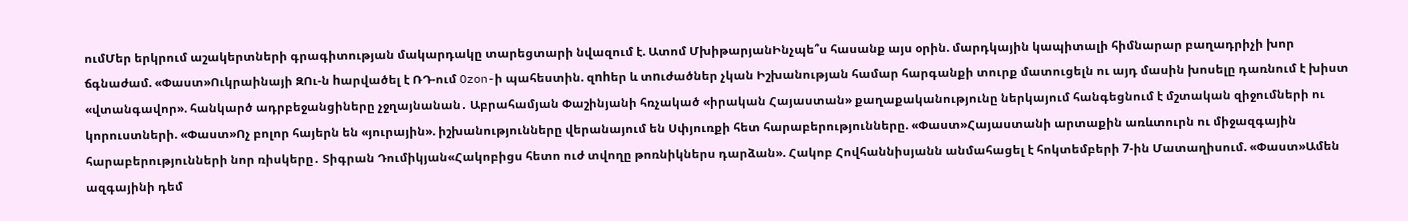ումՄեր երկրում աշակերտների գրագիտության մակարդակը տարեցտարի նվազում է. Ատոմ ՄխիթարյանԻնչպե՞ս հասանք այս օրին. մարդկային կապիտալի հիմնարար բաղադրիչի խոր ճգնաժամ. «Փաստ»Ուկրաինայի ԶՈւ-ն hարվածել է ՌԴ-ում Ozon-ի պահեստին. զnhեր և տnւժածներ չկան Իշխանության համար հարգանքի տուրք մատուցելն ու այդ մասին խոսելը դառնում է խիստ «վտանգավոր». հանկարծ ադրբեջանցիները չջղայնանան․ Աբրահամյան Փաշինյանի հռչակած «իրական Հայաստան» քաղաքականությունը ներկայում հանգեցնում է մշտական զիջումների ու կորուստների. «Փաստ»Ոչ բոլոր հայերն են «յուրային». իշխանությունները վերանայում են Սփյուռքի հետ հարաբերությունները. «Փաստ»Հայաստանի արտաքին առևտուրն ու միջազգային հարաբերությունների նոր ռիսկերը․ Տիգրան Դումիկյան«Հակոբիցս հետո ուժ տվողը թոռնիկներս դարձան». Հակոբ Հովհաննիսյանն անմահացել է հոկտեմբերի 7-ին Մատաղիսում. «Փաստ»Ամեն ազգայինի դեմ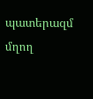պատերազմ մղող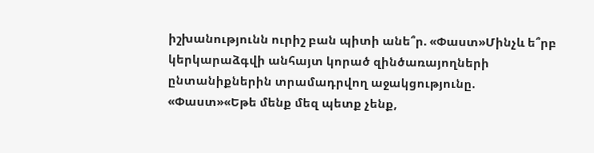իշխանությունն ուրիշ բան պիտի անե՞ր. «Փաստ»Մինչև ե՞րբ կերկարաձգվի անհայտ կորած զինծառայողների ընտանիքներին տրամադրվող աջակցությունը. «Փաստ»«Եթե մենք մեզ պետք չենք,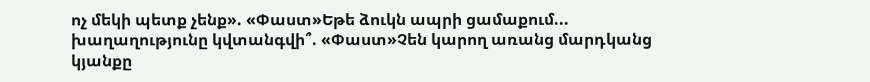ոչ մեկի պետք չենք». «Փաստ»Եթե ձուկն ապրի ցամաքում... խաղաղությունը կվտանգվի՞. «Փաստ»Չեն կարող առանց մարդկանց կյանքը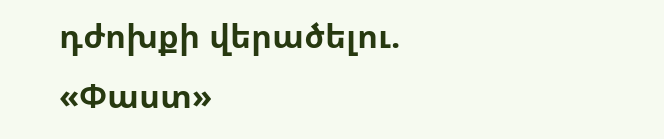դժոխքի վերածելու. «Փաստ»